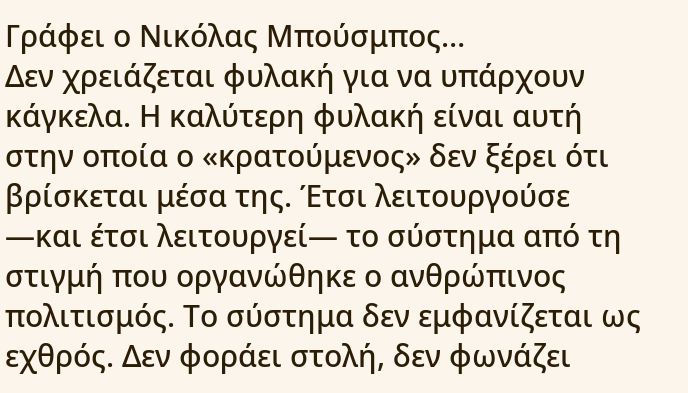Γράφει ο Νικόλας Μπούσμπος…
Δεν χρειάζεται φυλακή για να υπάρχουν κάγκελα. Η καλύτερη φυλακή είναι αυτή στην οποία ο «κρατούμενος» δεν ξέρει ότι βρίσκεται μέσα της. Έτσι λειτουργούσε —και έτσι λειτουργεί— το σύστημα από τη στιγμή που οργανώθηκε ο ανθρώπινος πολιτισμός. Το σύστημα δεν εμφανίζεται ως εχθρός. Δεν φοράει στολή, δεν φωνάζει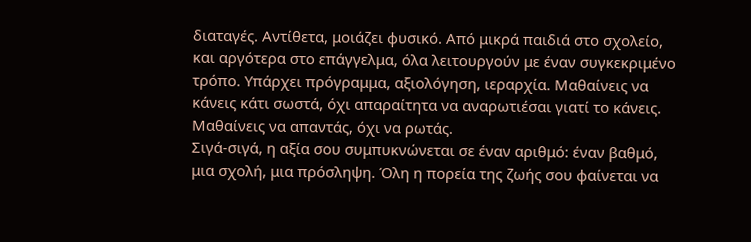διαταγές. Αντίθετα, μοιάζει φυσικό. Από μικρά παιδιά στο σχολείο, και αργότερα στο επάγγελμα, όλα λειτουργούν με έναν συγκεκριμένο τρόπο. Υπάρχει πρόγραμμα, αξιολόγηση, ιεραρχία. Μαθαίνεις να κάνεις κάτι σωστά, όχι απαραίτητα να αναρωτιέσαι γιατί το κάνεις. Μαθαίνεις να απαντάς, όχι να ρωτάς.
Σιγά-σιγά, η αξία σου συμπυκνώνεται σε έναν αριθμό: έναν βαθμό, μια σχολή, μια πρόσληψη. Όλη η πορεία της ζωής σου φαίνεται να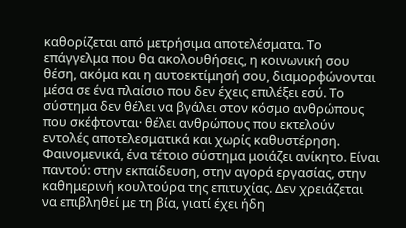καθορίζεται από μετρήσιμα αποτελέσματα. Το επάγγελμα που θα ακολουθήσεις, η κοινωνική σου θέση, ακόμα και η αυτοεκτίμησή σου, διαμορφώνονται μέσα σε ένα πλαίσιο που δεν έχεις επιλέξει εσύ. Το σύστημα δεν θέλει να βγάλει στον κόσμο ανθρώπους που σκέφτονται· θέλει ανθρώπους που εκτελούν εντολές αποτελεσματικά και χωρίς καθυστέρηση.
Φαινομενικά, ένα τέτοιο σύστημα μοιάζει ανίκητο. Είναι παντού: στην εκπαίδευση, στην αγορά εργασίας, στην καθημερινή κουλτούρα της επιτυχίας. Δεν χρειάζεται να επιβληθεί με τη βία, γιατί έχει ήδη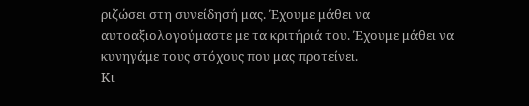ριζώσει στη συνείδησή μας. Έχουμε μάθει να αυτοαξιολογούμαστε με τα κριτήριά του. Έχουμε μάθει να κυνηγάμε τους στόχους που μας προτείνει.
Κι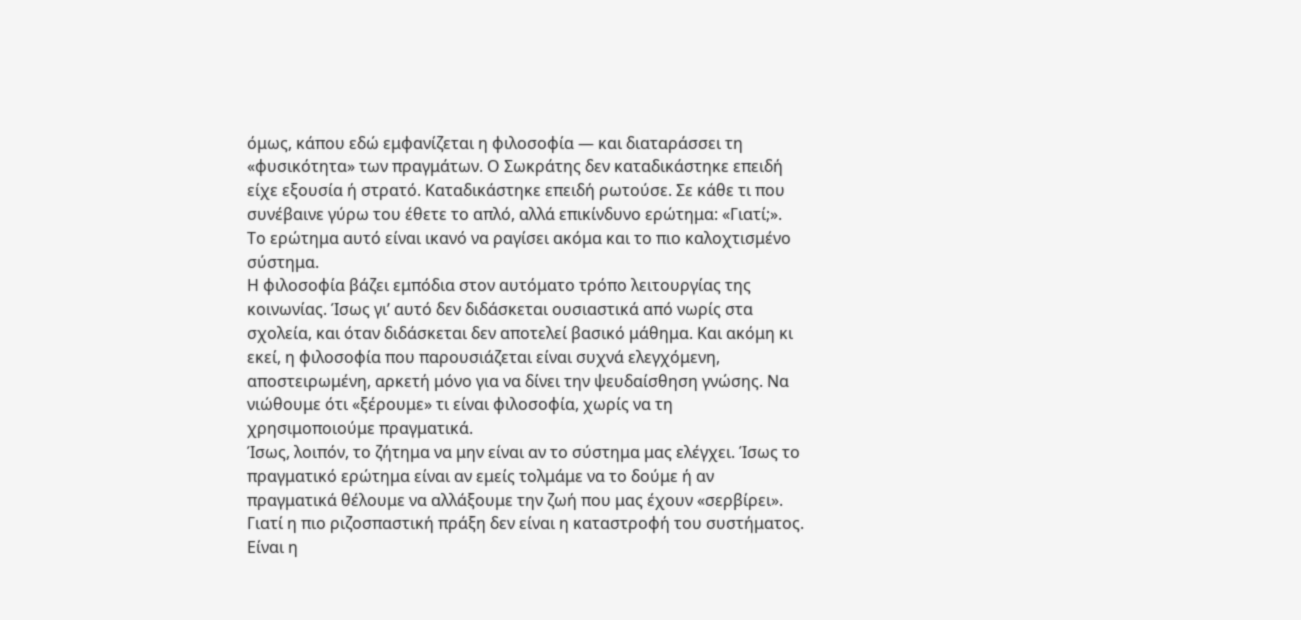όμως, κάπου εδώ εμφανίζεται η φιλοσοφία — και διαταράσσει τη «φυσικότητα» των πραγμάτων. Ο Σωκράτης δεν καταδικάστηκε επειδή είχε εξουσία ή στρατό. Καταδικάστηκε επειδή ρωτούσε. Σε κάθε τι που συνέβαινε γύρω του έθετε το απλό, αλλά επικίνδυνο ερώτημα: «Γιατί;». Το ερώτημα αυτό είναι ικανό να ραγίσει ακόμα και το πιο καλοχτισμένο σύστημα.
Η φιλοσοφία βάζει εμπόδια στον αυτόματο τρόπο λειτουργίας της κοινωνίας. Ίσως γι’ αυτό δεν διδάσκεται ουσιαστικά από νωρίς στα σχολεία, και όταν διδάσκεται δεν αποτελεί βασικό μάθημα. Και ακόμη κι εκεί, η φιλοσοφία που παρουσιάζεται είναι συχνά ελεγχόμενη, αποστειρωμένη, αρκετή μόνο για να δίνει την ψευδαίσθηση γνώσης. Να νιώθουμε ότι «ξέρουμε» τι είναι φιλοσοφία, χωρίς να τη χρησιμοποιούμε πραγματικά.
Ίσως, λοιπόν, το ζήτημα να μην είναι αν το σύστημα μας ελέγχει. Ίσως το πραγματικό ερώτημα είναι αν εμείς τολμάμε να το δούμε ή αν πραγματικά θέλουμε να αλλάξουμε την ζωή που μας έχουν «σερβίρει». Γιατί η πιο ριζοσπαστική πράξη δεν είναι η καταστροφή του συστήματος. Είναι η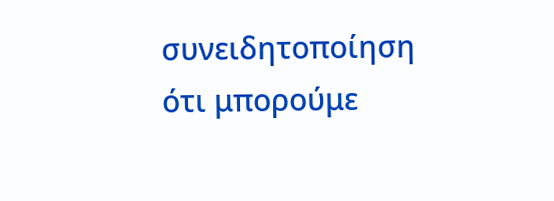συνειδητοποίηση ότι μπορούμε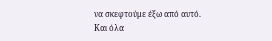να σκεφτούμε έξω από αυτό.
Και όλα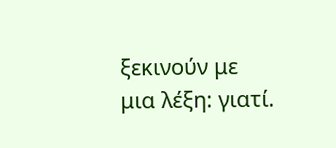ξεκινούν με μια λέξη: γιατί.